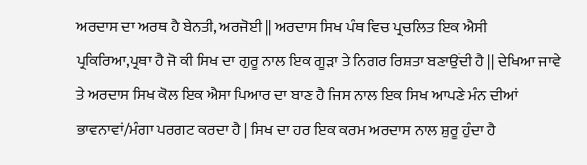ਅਰਦਾਸ ਦਾ ਅਰਥ ਹੈ ਬੇਨਤੀ, ਅਰਜੋਈ || ਅਰਦਾਸ ਸਿਖ ਪੰਥ ਵਿਚ ਪ੍ਰਚਲਿਤ ਇਕ ਐਸੀ ਪ੍ਰਕਿਰਿਆ,ਪ੍ਰਥਾ ਹੈ ਜੋ ਕੀ ਸਿਖ ਦਾ ਗੁਰੂ ਨਾਲ ਇਕ ਗੂੜਾ ਤੇ ਨਿਗਰ ਰਿਸ਼ਤਾ ਬਣਾਉਂਦੀ ਹੈ || ਦੇਖਿਆ ਜਾਵੇ ਤੇ ਅਰਦਾਸ ਸਿਖ ਕੋਲ ਇਕ ਐਸਾ ਪਿਆਰ ਦਾ ਬਾਣ ਹੈ ਜਿਸ ਨਾਲ ਇਕ ਸਿਖ ਆਪਣੇ ਮੰਨ ਦੀਆਂ ਭਾਵਨਾਵਾਂ/ਮੰਗਾ ਪਰਗਟ ਕਰਦਾ ਹੈ | ਸਿਖ ਦਾ ਹਰ ਇਕ ਕਰਮ ਅਰਦਾਸ ਨਾਲ ਸ਼ੁਰੂ ਹੁੰਦਾ ਹੈ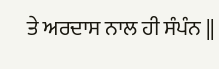ਤੇ ਅਰਦਾਸ ਨਾਲ ਹੀ ਸੰਪੰਨ ||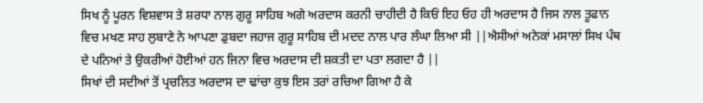ਸਿਖ ਨੂੰ ਪੂਰਨ ਵਿਸ਼ਵਾਸ ਤੇ ਸ਼ਰਧਾ ਨਾਲ ਗੁਰੂ ਸਾਹਿਬ ਅਗੇ ਅਰਦਾਸ ਕਰਨੀ ਚਾਹੀਦੀ ਹੈ ਕਿਓਂ ਇਹ ਓਹ ਹੀ ਅਰਦਾਸ ਹੈ ਜਿਸ ਨਾਲ ਤੂਫਾਨ ਵਿਚ ਮਖਣ ਸਾਹ ਲੁਬਾਣੇ ਨੇ ਆਪਣਾ ਡੁਬਦਾ ਜਹਾਜ ਗੁਰੂ ਸਾਹਿਬ ਦੀ ਮਦਦ ਨਾਲ ਪਾਰ ਲੰਘਾ ਲਿਆ ਸੀ ||ਐਸੀਆਂ ਅਨੇਕਾਂ ਮਸਾਲਾਂ ਸਿਖ ਪੰਥ ਦੇ ਪਨਿਆਂ ਤੇ ਉਕਰੀਆਂ ਹੋਈਆਂ ਹਨ ਜਿਨਾ ਵਿਚ ਅਰਦਾਸ ਦੀ ਸ਼ਕਤੀ ਦਾ ਪਤਾ ਲਗਦਾ ਹੈ ||
ਸਿਖਾਂ ਦੀ ਸਦੀਆਂ ਤੋਂ ਪ੍ਰਚਲਿਤ ਅਰਦਾਸ ਦਾ ਢਾਂਚਾ ਕੁਝ ਇਸ ਤਰਾਂ ਰਚਿਆ ਗਿਆ ਹੈ ਕੇ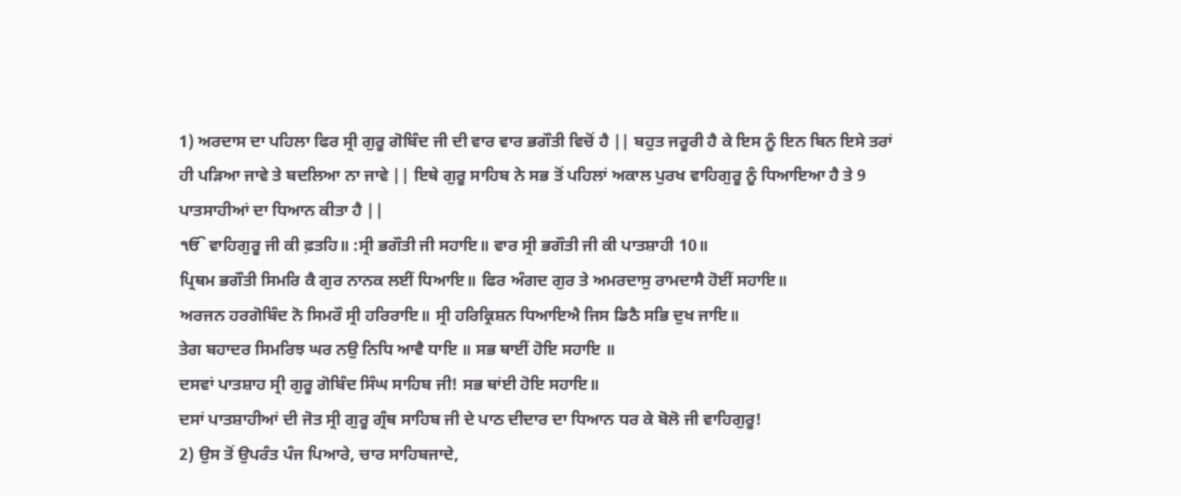1) ਅਰਦਾਸ ਦਾ ਪਹਿਲਾ ਫਿਰ ਸ੍ਰੀ ਗੁਰੂ ਗੋਬਿੰਦ ਜੀ ਦੀ ਵਾਰ ਵਾਰ ਭਗੌਤੀ ਵਿਚੋਂ ਹੈ || ਬਹੁਤ ਜਰੂਰੀ ਹੈ ਕੇ ਇਸ ਨੂੰ ਇਨ ਬਿਨ ਇਸੇ ਤਰਾਂ ਹੀ ਪੜਿਆ ਜਾਵੇ ਤੇ ਬਦਲਿਆ ਨਾ ਜਾਵੇ || ਇਥੇ ਗੁਰੂ ਸਾਹਿਬ ਨੇ ਸਭ ਤੋਂ ਪਹਿਲਾਂ ਅਕਾਲ ਪੁਰਖ ਵਾਹਿਗੁਰੂ ਨੂੰ ਧਿਆਇਆ ਹੈ ਤੇ 9 ਪਾਤਸਾਹੀਆਂ ਦਾ ਧਿਆਨ ਕੀਤਾ ਹੈ ||
ੴ ਵਾਹਿਗੁਰੂ ਜੀ ਕੀ ਫ਼ਤਹਿ॥ :ਸ੍ਰੀ ਭਗੌਤੀ ਜੀ ਸਹਾਇ॥ ਵਾਰ ਸ੍ਰੀ ਭਗੌਤੀ ਜੀ ਕੀ ਪਾਤਸ਼ਾਹੀ 10॥
ਪ੍ਰਿਥਮ ਭਗੌਤੀ ਸਿਮਰਿ ਕੈ ਗੁਰ ਨਾਨਕ ਲਈਂ ਧਿਆਇ॥ ਫਿਰ ਅੰਗਦ ਗੁਰ ਤੇ ਅਮਰਦਾਸੁ ਰਾਮਦਾਸੈ ਹੋਈਂ ਸਹਾਇ॥
ਅਰਜਨ ਹਰਗੋਬਿੰਦ ਨੋ ਸਿਮਰੌ ਸ੍ਰੀ ਹਰਿਰਾਇ॥ ਸ੍ਰੀ ਹਰਿਕ੍ਰਿਸ਼ਨ ਧਿਆਇਐ ਜਿਸ ਡਿਠੈ ਸਭਿ ਦੁਖ ਜਾਇ॥
ਤੇਗ ਬਹਾਦਰ ਸਿਮਰਿਝ ਘਰ ਨਉ ਨਿਧਿ ਆਵੈ ਧਾਇ ॥ ਸਭ ਥਾਈਂ ਹੋਇ ਸਹਾਇ ॥
ਦਸਵਾਂ ਪਾਤਸ਼ਾਹ ਸ੍ਰੀ ਗੁਰੂ ਗੋਬਿੰਦ ਸਿੰਘ ਸਾਹਿਬ ਜੀ! ਸਭ ਥਾਂਈ ਹੋਇ ਸਹਾਇ॥
ਦਸਾਂ ਪਾਤਸ਼ਾਹੀਆਂ ਦੀ ਜੋਤ ਸ੍ਰੀ ਗੁਰੂ ਗ੍ਰੰਥ ਸਾਹਿਬ ਜੀ ਦੇ ਪਾਠ ਦੀਦਾਰ ਦਾ ਧਿਆਨ ਧਰ ਕੇ ਬੋਲੋ ਜੀ ਵਾਹਿਗੁਰੂ!
2) ਉਸ ਤੋਂ ਉਪਰੰਤ ਪੰਜ ਪਿਆਰੇ, ਚਾਰ ਸਾਹਿਬਜਾਦੇ,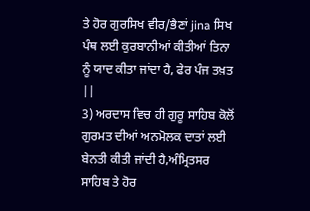ਤੇ ਹੋਰ ਗੁਰਸਿਖ ਵੀਰ/ਭੈਣਾਂ jina ਸਿਖ ਪੰਥ ਲਈ ਕੁਰਬਾਨੀਆਂ ਕੀਤੀਆਂ ਤਿਨਾ ਨੂੰ ਯਾਦ ਕੀਤਾ ਜਾਂਦਾ ਹੈ, ਫੇਰ ਪੰਜ ਤਖ਼ਤ ||
3) ਅਰਦਾਸ ਵਿਚ ਹੀ ਗੁਰੂ ਸਾਹਿਬ ਕੋਲੋਂ ਗੁਰਮਤ ਦੀਆਂ ਅਨਮੋਲਕ ਦਾਤਾਂ ਲਈ ਬੇਨਤੀ ਕੀਤੀ ਜਾਂਦੀ ਹੈ,ਅੰਮ੍ਰਿਤਸਰ ਸਾਹਿਬ ਤੇ ਹੋਰ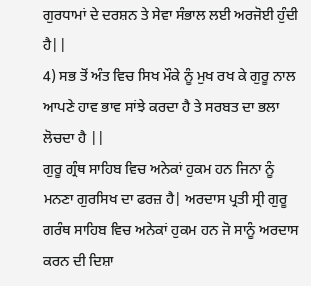ਗੁਰਧਾਮਾਂ ਦੇ ਦਰਸ਼ਨ ਤੇ ਸੇਵਾ ਸੰਭਾਲ ਲਈ ਅਰਜੋਈ ਹੁੰਦੀ ਹੈ||
4) ਸਭ ਤੋਂ ਅੰਤ ਵਿਚ ਸਿਖ ਮੌਕੇ ਨੂੰ ਮੁਖ ਰਖ ਕੇ ਗੁਰੂ ਨਾਲ ਆਪਣੇ ਹਾਵ ਭਾਵ ਸਾਂਝੇ ਕਰਦਾ ਹੈ ਤੇ ਸਰਬਤ ਦਾ ਭਲਾ ਲੋਚਦਾ ਹੈ ||
ਗੁਰੂ ਗ੍ਰੰਥ ਸਾਹਿਬ ਵਿਚ ਅਨੇਕਾਂ ਹੁਕਮ ਹਨ ਜਿਨਾ ਨੂੰ ਮਨਣਾ ਗੁਰਸਿਖ ਦਾ ਫਰਜ਼ ਹੈ| ਅਰਦਾਸ ਪ੍ਰਤੀ ਸ੍ਰੀ ਗੁਰੂ ਗਰੰਥ ਸਾਹਿਬ ਵਿਚ ਅਨੇਕਾਂ ਹੁਕਮ ਹਨ ਜੋ ਸਾਨੂੰ ਅਰਦਾਸ ਕਰਨ ਦੀ ਦਿਸ਼ਾ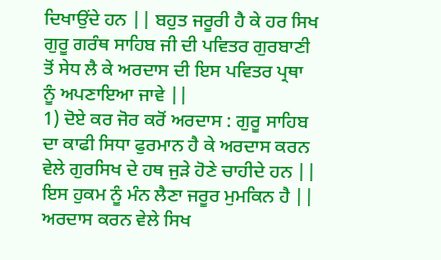ਦਿਖਾਉਂਦੇ ਹਨ || ਬਹੁਤ ਜਰੂਰੀ ਹੈ ਕੇ ਹਰ ਸਿਖ ਗੁਰੂ ਗਰੰਥ ਸਾਹਿਬ ਜੀ ਦੀ ਪਵਿਤਰ ਗੁਰਬਾਣੀ ਤੋਂ ਸੇਧ ਲੈ ਕੇ ਅਰਦਾਸ ਦੀ ਇਸ ਪਵਿਤਰ ਪ੍ਰਥਾ ਨੂੰ ਅਪਣਾਇਆ ਜਾਵੇ ||
1) ਦੋਏ ਕਰ ਜੋਰ ਕਰੋਂ ਅਰਦਾਸ : ਗੁਰੂ ਸਾਹਿਬ ਦਾ ਕਾਫੀ ਸਿਧਾ ਫੁਰਮਾਨ ਹੈ ਕੇ ਅਰਦਾਸ ਕਰਨ ਵੇਲੇ ਗੁਰਸਿਖ ਦੇ ਹਥ ਜੁੜੇ ਹੋਣੇ ਚਾਹੀਦੇ ਹਨ || ਇਸ ਹੁਕਮ ਨੂੰ ਮੰਨ ਲੈਣਾ ਜਰੂਰ ਮੁਮਕਿਨ ਹੈ || ਅਰਦਾਸ ਕਰਨ ਵੇਲੇ ਸਿਖ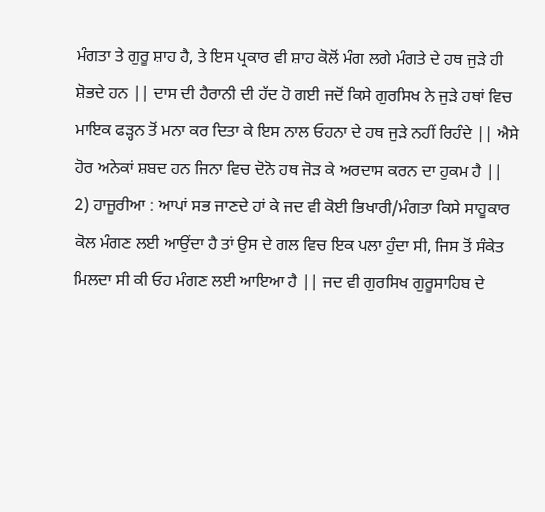ਮੰਗਤਾ ਤੇ ਗੁਰੂ ਸ਼ਾਹ ਹੈ, ਤੇ ਇਸ ਪ੍ਰਕਾਰ ਵੀ ਸ਼ਾਹ ਕੋਲੋਂ ਮੰਗ ਲਗੇ ਮੰਗਤੇ ਦੇ ਹਥ ਜੁੜੇ ਹੀ ਸ਼ੋਭਦੇ ਹਨ || ਦਾਸ ਦੀ ਹੈਰਾਨੀ ਦੀ ਹੱਦ ਹੋ ਗਈ ਜਦੋਂ ਕਿਸੇ ਗੁਰਸਿਖ ਨੇ ਜੁੜੇ ਹਥਾਂ ਵਿਚ ਮਾਇਕ ਫੜ੍ਹਨ ਤੋਂ ਮਨਾ ਕਰ ਦਿਤਾ ਕੇ ਇਸ ਨਾਲ ਓਹਨਾ ਦੇ ਹਥ ਜੁੜੇ ਨਹੀਂ ਰਿਹੰਦੇ || ਐਸੇ ਹੋਰ ਅਨੇਕਾਂ ਸ਼ਬਦ ਹਨ ਜਿਨਾ ਵਿਚ ਦੋਨੋ ਹਥ ਜੋੜ ਕੇ ਅਰਦਾਸ ਕਰਨ ਦਾ ਹੁਕਮ ਹੈ ||
2) ਹਾਜੂਰੀਆ : ਆਪਾਂ ਸਭ ਜਾਣਦੇ ਹਾਂ ਕੇ ਜਦ ਵੀ ਕੋਈ ਭਿਖਾਰੀ/ਮੰਗਤਾ ਕਿਸੇ ਸਾਹੂਕਾਰ ਕੋਲ ਮੰਗਣ ਲਈ ਆਉਂਦਾ ਹੈ ਤਾਂ ਉਸ ਦੇ ਗਲ ਵਿਚ ਇਕ ਪਲਾ ਹੁੰਦਾ ਸੀ, ਜਿਸ ਤੋਂ ਸੰਕੇਤ ਮਿਲਦਾ ਸੀ ਕੀ ਓਹ ਮੰਗਣ ਲਈ ਆਇਆ ਹੈ || ਜਦ ਵੀ ਗੁਰਸਿਖ ਗੁਰੂਸਾਹਿਬ ਦੇ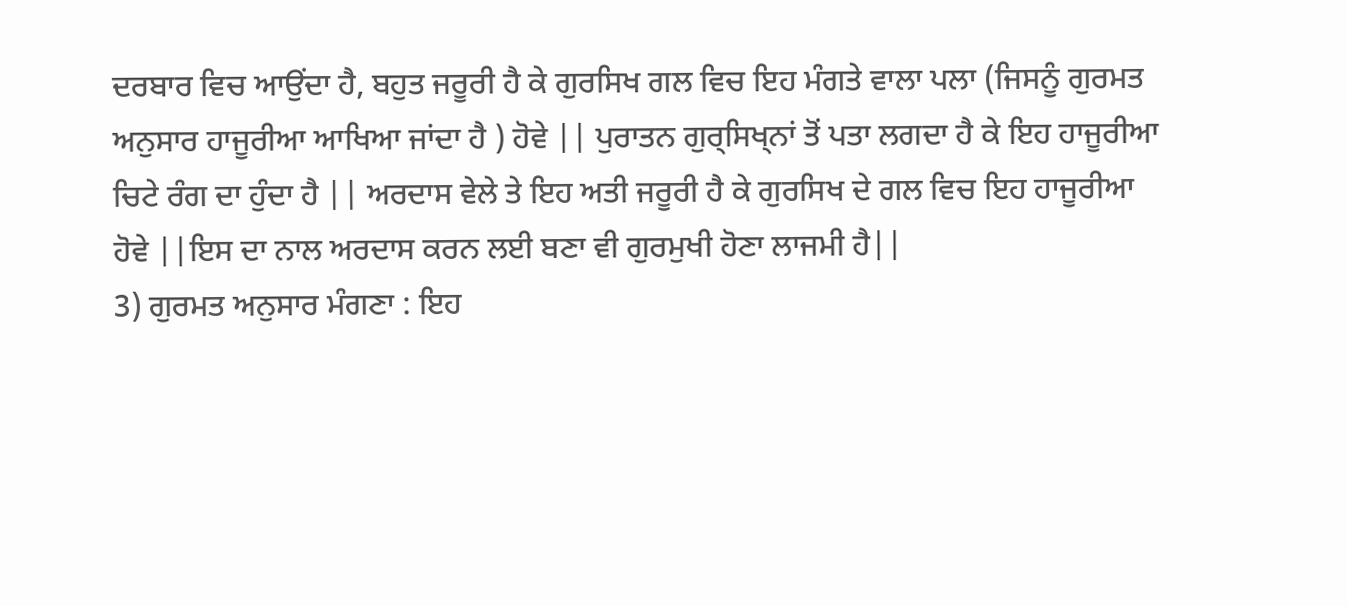ਦਰਬਾਰ ਵਿਚ ਆਉਂਦਾ ਹੈ, ਬਹੁਤ ਜਰੂਰੀ ਹੈ ਕੇ ਗੁਰਸਿਖ ਗਲ ਵਿਚ ਇਹ ਮੰਗਤੇ ਵਾਲਾ ਪਲਾ (ਜਿਸਨੂੰ ਗੁਰਮਤ ਅਨੁਸਾਰ ਹਾਜੂਰੀਆ ਆਖਿਆ ਜਾਂਦਾ ਹੈ ) ਹੋਵੇ || ਪੁਰਾਤਨ ਗੁਰ੍ਸਿਖ੍ਨਾਂ ਤੋਂ ਪਤਾ ਲਗਦਾ ਹੈ ਕੇ ਇਹ ਹਾਜੂਰੀਆ ਚਿਟੇ ਰੰਗ ਦਾ ਹੁੰਦਾ ਹੈ || ਅਰਦਾਸ ਵੇਲੇ ਤੇ ਇਹ ਅਤੀ ਜਰੂਰੀ ਹੈ ਕੇ ਗੁਰਸਿਖ ਦੇ ਗਲ ਵਿਚ ਇਹ ਹਾਜੂਰੀਆ ਹੋਵੇ ||ਇਸ ਦਾ ਨਾਲ ਅਰਦਾਸ ਕਰਨ ਲਈ ਬਣਾ ਵੀ ਗੁਰਮੁਖੀ ਹੋਣਾ ਲਾਜਮੀ ਹੈ||
3) ਗੁਰਮਤ ਅਨੁਸਾਰ ਮੰਗਣਾ : ਇਹ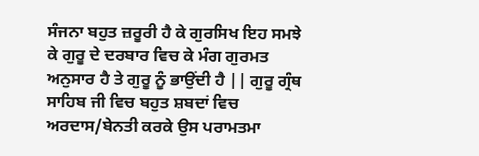ਸੰਜਨਾ ਬਹੁਤ ਜ਼ਰੂਰੀ ਹੈ ਕੇ ਗੁਰਸਿਖ ਇਹ ਸਮਝੇ ਕੇ ਗੁਰੂ ਦੇ ਦਰਬਾਰ ਵਿਚ ਕੇ ਮੰਗ ਗੁਰਮਤ ਅਨੁਸਾਰ ਹੈ ਤੇ ਗੁਰੂ ਨੂੰ ਭਾਉਂਦੀ ਹੈ || ਗੁਰੂ ਗ੍ਰੰਥ ਸਾਹਿਬ ਜੀ ਵਿਚ ਬਹੁਤ ਸ਼ਬਦਾਂ ਵਿਚ ਅਰਦਾਸ/ਬੇਨਤੀ ਕਰਕੇ ਉਸ ਪਰਾਮਤਮਾ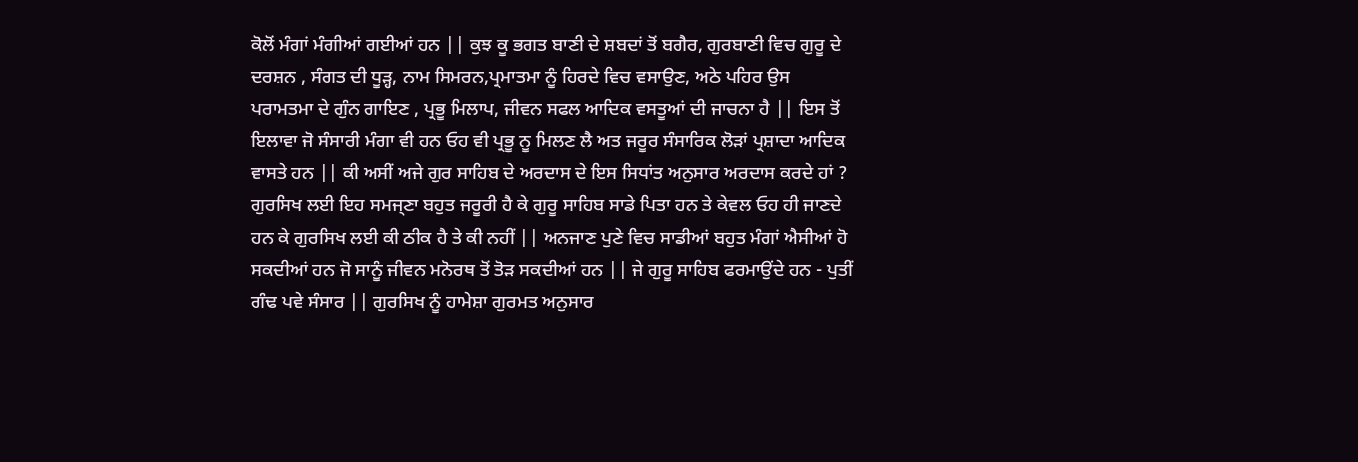ਕੋਲੋਂ ਮੰਗਾਂ ਮੰਗੀਆਂ ਗਈਆਂ ਹਨ || ਕੁਝ ਕੂ ਭਗਤ ਬਾਣੀ ਦੇ ਸ਼ਬਦਾਂ ਤੋਂ ਬਗੈਰ, ਗੁਰਬਾਣੀ ਵਿਚ ਗੁਰੂ ਦੇ ਦਰਸ਼ਨ , ਸੰਗਤ ਦੀ ਧੂੜ੍ਹ, ਨਾਮ ਸਿਮਰਨ,ਪ੍ਰਮਾਤਮਾ ਨੂੰ ਹਿਰਦੇ ਵਿਚ ਵਸਾਉਣ, ਅਠੇ ਪਹਿਰ ਉਸ ਪਰਾਮਤਮਾ ਦੇ ਗੁੰਨ ਗਾਇਣ , ਪ੍ਰਭੂ ਮਿਲਾਪ, ਜੀਵਨ ਸਫਲ ਆਦਿਕ ਵਸਤੂਆਂ ਦੀ ਜਾਚਨਾ ਹੈ || ਇਸ ਤੋਂ ਇਲਾਵਾ ਜੋ ਸੰਸਾਰੀ ਮੰਗਾ ਵੀ ਹਨ ਓਹ ਵੀ ਪ੍ਰਭੂ ਨੂ ਮਿਲਣ ਲੈ ਅਤ ਜਰੂਰ ਸੰਸਾਰਿਕ ਲੋੜਾਂ ਪ੍ਰਸ਼ਾਦਾ ਆਦਿਕ ਵਾਸਤੇ ਹਨ || ਕੀ ਅਸੀਂ ਅਜੇ ਗੁਰ ਸਾਹਿਬ ਦੇ ਅਰਦਾਸ ਦੇ ਇਸ ਸਿਧਾਂਤ ਅਨੁਸਾਰ ਅਰਦਾਸ ਕਰਦੇ ਹਾਂ ? ਗੁਰਸਿਖ ਲਈ ਇਹ ਸਮਜ੍ਣਾ ਬਹੁਤ ਜਰੂਰੀ ਹੈ ਕੇ ਗੁਰੂ ਸਾਹਿਬ ਸਾਡੇ ਪਿਤਾ ਹਨ ਤੇ ਕੇਵਲ ਓਹ ਹੀ ਜਾਣਦੇ ਹਨ ਕੇ ਗੁਰਸਿਖ ਲਈ ਕੀ ਠੀਕ ਹੈ ਤੇ ਕੀ ਨਹੀਂ || ਅਨਜਾਣ ਪੁਣੇ ਵਿਚ ਸਾਡੀਆਂ ਬਹੁਤ ਮੰਗਾਂ ਐਸੀਆਂ ਹੋ ਸਕਦੀਆਂ ਹਨ ਜੋ ਸਾਨੂੰ ਜੀਵਨ ਮਨੋਰਥ ਤੋਂ ਤੋੜ ਸਕਦੀਆਂ ਹਨ || ਜੇ ਗੁਰੂ ਸਾਹਿਬ ਫਰਮਾਉਂਦੇ ਹਨ - ਪੁਤੀਂ ਗੰਢ ਪਵੇ ਸੰਸਾਰ || ਗੁਰਸਿਖ ਨੂੰ ਹਾਮੇਸ਼ਾ ਗੁਰਮਤ ਅਨੁਸਾਰ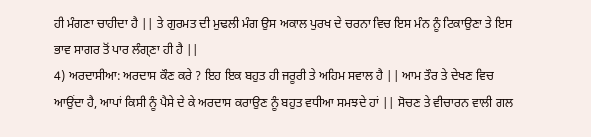ਹੀ ਮੰਗਣਾ ਚਾਹੀਦਾ ਹੈ || ਤੇ ਗੁਰਮਤ ਦੀ ਮੁਢਲੀ ਮੰਗ ਉਸ ਅਕਾਲ ਪੁਰਖ ਦੇ ਚਰਨਾ ਵਿਚ ਇਸ ਮੰਨ ਨੂੰ ਟਿਕਾਉਣਾ ਤੇ ਇਸ ਭਾਵ ਸਾਗਰ ਤੋਂ ਪਾਰ ਲੰਗ੍ਣਾ ਹੀ ਹੈ ||
4) ਅਰਦਾਸੀਆ: ਅਰਦਾਸ ਕੌਣ ਕਰੇ ? ਇਹ ਇਕ ਬਹੁਤ ਹੀ ਜਰੂਰੀ ਤੇ ਅਹਿਮ ਸਵਾਲ ਹੈ || ਆਮ ਤੌਰ ਤੇ ਦੇਖਣ ਵਿਚ ਆਉਂਦਾ ਹੈ, ਆਪਾਂ ਕਿਸੀ ਨੂੰ ਪੈਸੇ ਦੇ ਕੇ ਅਰਦਾਸ ਕਰਾਉਣ ਨੂੰ ਬਹੁਤ ਵਧੀਆ ਸਮਝਦੇ ਹਾਂ || ਸੋਚਣ ਤੇ ਵੀਚਾਰਨ ਵਾਲੀ ਗਲ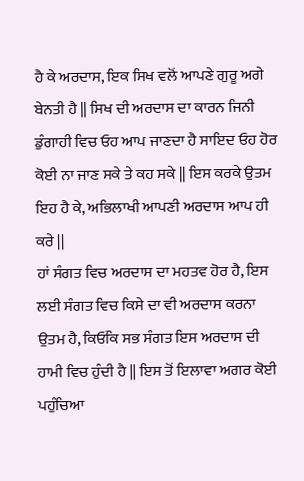ਹੈ ਕੇ ਅਰਦਾਸ, ਇਕ ਸਿਖ ਵਲੋਂ ਆਪਣੇ ਗੁਰੂ ਅਗੇ ਬੇਨਤੀ ਹੈ || ਸਿਖ ਦੀ ਅਰਦਾਸ ਦਾ ਕਾਰਨ ਜਿਨੀ ਡੁੰਗਾਹੀ ਵਿਚ ਓਹ ਆਪ ਜਾਣਦਾ ਹੈ ਸਾਇਦ ਓਹ ਹੋਰ ਕੋਈ ਨਾ ਜਾਣ ਸਕੇ ਤੇ ਕਹ ਸਕੇ || ਇਸ ਕਰਕੇ ਉਤਮ ਇਹ ਹੈ ਕੇ, ਅਭਿਲਾਖੀ ਆਪਣੀ ਅਰਦਾਸ ਆਪ ਹੀ ਕਰੇ ||
ਹਾਂ ਸੰਗਤ ਵਿਚ ਅਰਦਾਸ ਦਾ ਮਹਤਵ ਹੋਰ ਹੈ, ਇਸ ਲਈ ਸੰਗਤ ਵਿਚ ਕਿਸੇ ਦਾ ਵੀ ਅਰਦਾਸ ਕਰਨਾ ਉਤਮ ਹੈ, ਕਿਓਂਕਿ ਸਭ ਸੰਗਤ ਇਸ ਅਰਦਾਸ ਦੀ ਹਾਮੀ ਵਿਚ ਹੁੰਦੀ ਹੈ || ਇਸ ਤੋਂ ਇਲਾਵਾ ਅਗਰ ਕੋਈ ਪਹੁੰਚਿਆ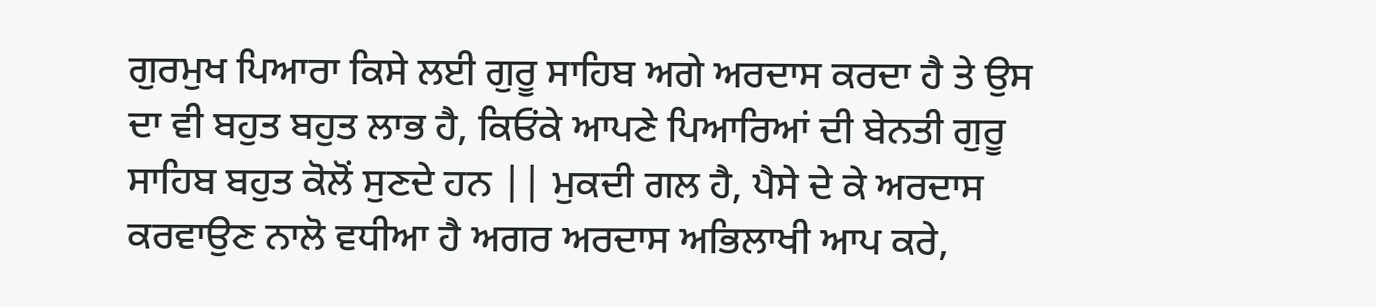ਗੁਰਮੁਖ ਪਿਆਰਾ ਕਿਸੇ ਲਈ ਗੁਰੂ ਸਾਹਿਬ ਅਗੇ ਅਰਦਾਸ ਕਰਦਾ ਹੈ ਤੇ ਉਸ ਦਾ ਵੀ ਬਹੁਤ ਬਹੁਤ ਲਾਭ ਹੈ, ਕਿਓਂਕੇ ਆਪਣੇ ਪਿਆਰਿਆਂ ਦੀ ਬੇਨਤੀ ਗੁਰੂ ਸਾਹਿਬ ਬਹੁਤ ਕੋਲੋਂ ਸੁਣਦੇ ਹਨ || ਮੁਕਦੀ ਗਲ ਹੈ, ਪੈਸੇ ਦੇ ਕੇ ਅਰਦਾਸ ਕਰਵਾਉਣ ਨਾਲੋ ਵਧੀਆ ਹੈ ਅਗਰ ਅਰਦਾਸ ਅਭਿਲਾਖੀ ਆਪ ਕਰੇ,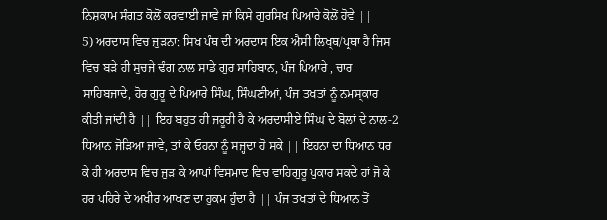ਨਿਸ਼ਕਾਮ ਸੰਗਤ ਕੋਲੋਂ ਕਰਵਾਈ ਜਾਵੇ ਜਾਂ ਕਿਸੇ ਗੁਰਸਿਖ ਪਿਆਰੇ ਕੋਲੋਂ ਹੋਵੇ ||
5) ਅਰਦਾਸ ਵਿਚ ਜੁੜਨਾ: ਸਿਖ ਪੰਥ ਦੀ ਅਰਦਾਸ ਇਕ ਐਸੀ ਲਿਖ੍ਥ/ਪ੍ਰਥਾ ਹੈ ਜਿਸ ਵਿਚ ਬੜੇ ਹੀ ਸੁਚਜੇ ਢੰਗ ਨਾਲ ਸਾਡੇ ਗੁਰ ਸਾਹਿਬਾਨ, ਪੰਜ ਪਿਆਰੇ , ਚਾਰ ਸਾਹਿਬਜਾਦੇ, ਹੋਰ ਗੁਰੂ ਦੇ ਪਿਆਰੇ ਸਿੰਘ, ਸਿੰਘਣੀਆਂ, ਪੰਜ ਤਖਤਾਂ ਨੂੰ ਨਮਸ੍ਕਾਰ ਕੀਤੀ ਜਾਂਦੀ ਹੈ || ਇਹ ਬਹੁਤ ਹੀ ਜਰੂਰੀ ਹੈ ਕੇ ਅਰਦਾਸੀਏ ਸਿੰਘ ਦੇ ਬੋਲਾਂ ਦੇ ਨਾਲ-2 ਧਿਆਨ ਜੋੜਿਆ ਜਾਵੇ, ਤਾਂ ਕੇ ਓਹਨਾ ਨੂੰ ਸਜ੍ਹਦਾ ਹੋ ਸਕੇ || ਇਹਨਾ ਦਾ ਧਿਆਨ ਧਰ ਕੇ ਹੀ ਅਰਦਾਸ ਵਿਚ ਜੁੜ ਕੇ ਆਪਾਂ ਵਿਸਮਾਦ ਵਿਚ ਵਾਹਿਗੁਰੂ ਪੁਕਾਰ ਸਕਦੇ ਹਾਂ ਜੋ ਕੇ ਹਰ ਪਹਿਰੇ ਦੇ ਅਖੀਰ ਆਖਣ ਦਾ ਹੁਕਮ ਹੁੰਦਾ ਹੈ || ਪੰਜ ਤਖਤਾਂ ਦੇ ਧਿਆਨ ਤੋਂ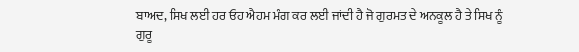ਬਾਅਦ, ਸਿਖ ਲਈ ਹਰ ਓਹ ਐਹਮ ਮੰਗ ਕਰ ਲਈ ਜਾਂਦੀ ਹੈ ਜੋ ਗੁਰਮਤ ਦੇ ਅਨਕੂਲ ਹੈ ਤੇ ਸਿਖ ਨੂੰ ਗੁਰੂ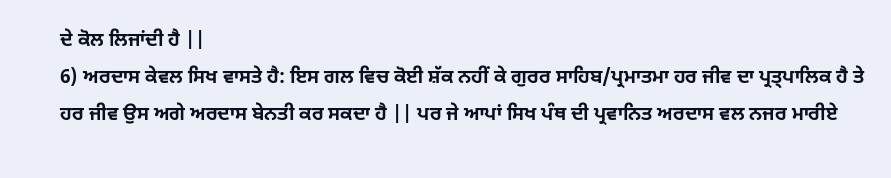ਦੇ ਕੋਲ ਲਿਜਾਂਦੀ ਹੈ ||
6) ਅਰਦਾਸ ਕੇਵਲ ਸਿਖ ਵਾਸਤੇ ਹੈ: ਇਸ ਗਲ ਵਿਚ ਕੋਈ ਸ਼ੱਕ ਨਹੀਂ ਕੇ ਗੁਰਰ ਸਾਹਿਬ/ਪ੍ਰਮਾਤਮਾ ਹਰ ਜੀਵ ਦਾ ਪ੍ਰਤ੍ਪਾਲਿਕ ਹੈ ਤੇ ਹਰ ਜੀਵ ਉਸ ਅਗੇ ਅਰਦਾਸ ਬੇਨਤੀ ਕਰ ਸਕਦਾ ਹੈ || ਪਰ ਜੇ ਆਪਾਂ ਸਿਖ ਪੰਥ ਦੀ ਪ੍ਰਵਾਨਿਤ ਅਰਦਾਸ ਵਲ ਨਜਰ ਮਾਰੀਏ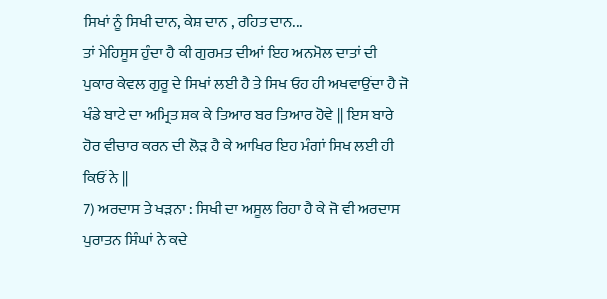ਸਿਖਾਂ ਨੂੰ ਸਿਖੀ ਦਾਨ, ਕੇਸ਼ ਦਾਨ , ਰਹਿਤ ਦਾਨ...
ਤਾਂ ਮੇਹਿਸੂਸ ਹੁੰਦਾ ਹੈ ਕੀ ਗੁਰਮਤ ਦੀਆਂ ਇਹ ਅਨਮੋਲ ਦਾਤਾਂ ਦੀ ਪੁਕਾਰ ਕੇਵਲ ਗੁਰੂ ਦੇ ਸਿਖਾਂ ਲਈ ਹੈ ਤੇ ਸਿਖ ਓਹ ਹੀ ਅਖਵਾਉਂਦਾ ਹੈ ਜੋ ਖੰਡੇ ਬਾਟੇ ਦਾ ਅਮ੍ਰਿਤ ਸ਼ਕ ਕੇ ਤਿਆਰ ਬਰ ਤਿਆਰ ਹੋਵੇ || ਇਸ ਬਾਰੇ ਹੋਰ ਵੀਚਾਰ ਕਰਨ ਦੀ ਲੋੜ ਹੈ ਕੇ ਆਖਿਰ ਇਹ ਮੰਗਾਂ ਸਿਖ ਲਈ ਹੀ ਕਿਓਂ ਨੇ ||
7) ਅਰਦਾਸ ਤੇ ਖੜਨਾ : ਸਿਖੀ ਦਾ ਅਸੂਲ ਰਿਹਾ ਹੈ ਕੇ ਜੋ ਵੀ ਅਰਦਾਸ ਪੁਰਾਤਨ ਸਿੰਘਾਂ ਨੇ ਕਦੇ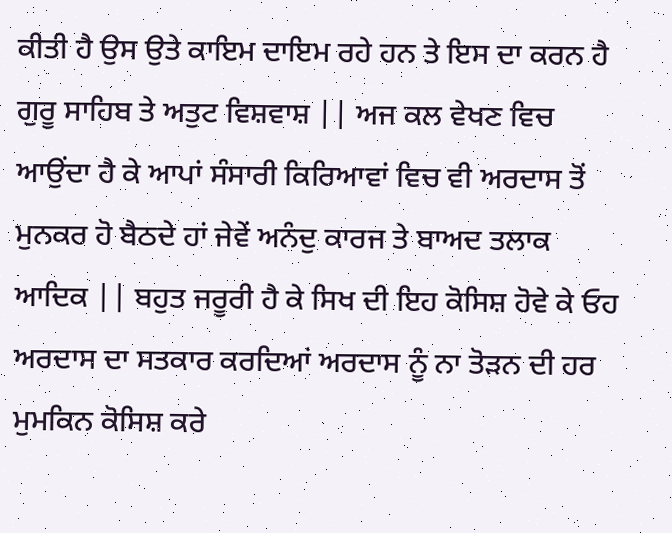ਕੀਤੀ ਹੈ ਉਸ ਉਤੇ ਕਾਇਮ ਦਾਇਮ ਰਹੇ ਹਨ ਤੇ ਇਸ ਦਾ ਕਰਨ ਹੈ ਗੁਰੂ ਸਾਹਿਬ ਤੇ ਅਤੁਟ ਵਿਸ਼ਵਾਸ਼ || ਅਜ ਕਲ ਵੇਖਣ ਵਿਚ ਆਉਂਦਾ ਹੈ ਕੇ ਆਪਾਂ ਸੰਸਾਰੀ ਕਿਰਿਆਵਾਂ ਵਿਚ ਵੀ ਅਰਦਾਸ ਤੋਂ ਮੁਨਕਰ ਹੋ ਬੈਠਦੇ ਹਾਂ ਜੇਵੇਂ ਅਨੰਦੁ ਕਾਰਜ ਤੇ ਬਾਅਦ ਤਲਾਕ ਆਦਿਕ || ਬਹੁਤ ਜਰੂਰੀ ਹੈ ਕੇ ਸਿਖ ਦੀ ਇਹ ਕੋਸਿਸ਼ ਹੋਵੇ ਕੇ ਓਹ ਅਰਦਾਸ ਦਾ ਸਤਕਾਰ ਕਰਦਿਆਂ ਅਰਦਾਸ ਨੂੰ ਨਾ ਤੋੜਨ ਦੀ ਹਰ ਮੁਮਕਿਨ ਕੋਸਿਸ਼ ਕਰੇ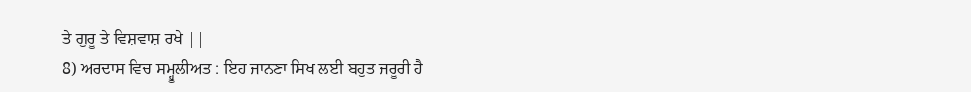ਤੇ ਗੁਰੂ ਤੇ ਵਿਸ਼ਵਾਸ਼ ਰਖੇ ||
8) ਅਰਦਾਸ ਵਿਚ ਸਮ੍ਹੂਲੀਅਤ : ਇਹ ਜਾਨਣਾ ਸਿਖ ਲਈ ਬਹੁਤ ਜਰੂਰੀ ਹੈ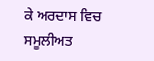ਕੇ ਅਰਦਾਸ ਵਿਚ ਸਮੂਲੀਅਤ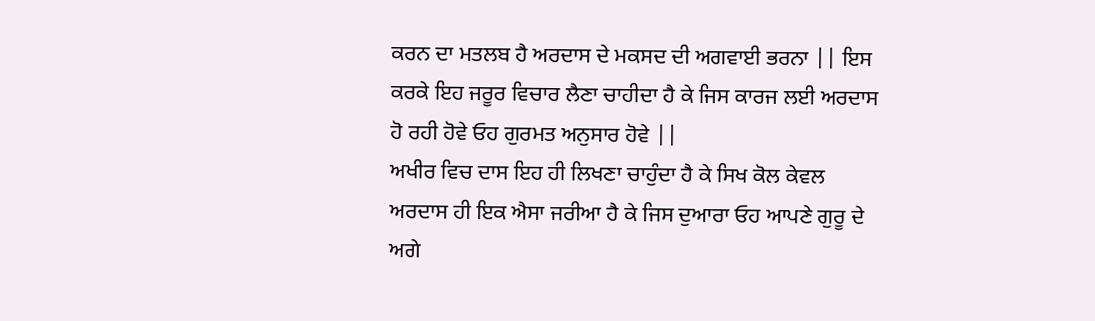ਕਰਨ ਦਾ ਮਤਲਬ ਹੈ ਅਰਦਾਸ ਦੇ ਮਕਸਦ ਦੀ ਅਗਵਾਈ ਭਰਨਾ || ਇਸ ਕਰਕੇ ਇਹ ਜਰੂਰ ਵਿਚਾਰ ਲੈਣਾ ਚਾਹੀਦਾ ਹੈ ਕੇ ਜਿਸ ਕਾਰਜ ਲਈ ਅਰਦਾਸ ਹੋ ਰਹੀ ਹੋਵੇ ਓਹ ਗੁਰਮਤ ਅਨੁਸਾਰ ਹੋਵੇ ||
ਅਖੀਰ ਵਿਚ ਦਾਸ ਇਹ ਹੀ ਲਿਖਣਾ ਚਾਹੁੰਦਾ ਹੈ ਕੇ ਸਿਖ ਕੋਲ ਕੇਵਲ ਅਰਦਾਸ ਹੀ ਇਕ ਐਸਾ ਜਰੀਆ ਹੈ ਕੇ ਜਿਸ ਦੁਆਰਾ ਓਹ ਆਪਣੇ ਗੁਰੂ ਦੇ ਅਗੇ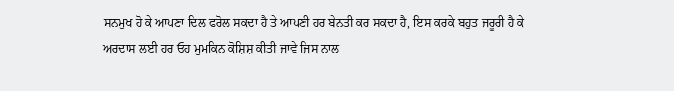ਸਨਮੁਖ ਹੋ ਕੇ ਆਪਣਾ ਦਿਲ ਫਰੋਲ ਸਕਦਾ ਹੈ ਤੇ ਆਪਣੀ ਹਰ ਬੇਨਤੀ ਕਰ ਸਕਦਾ ਹੈ, ਇਸ ਕਰਕੇ ਬਹੁਤ ਜਰੂਰੀ ਹੈ ਕੇ ਅਰਦਾਸ ਲਈ ਹਰ ਓਹ ਮੁਮਕਿਨ ਕੋਸ਼ਿਸ਼ ਕੀਤੀ ਜਾਵੇ ਜਿਸ ਨਾਲ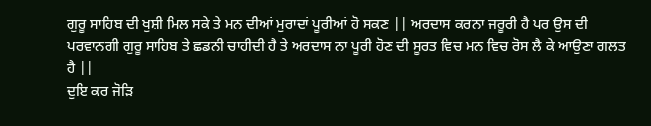ਗੁਰੂ ਸਾਹਿਬ ਦੀ ਖੁਸ਼ੀ ਮਿਲ ਸਕੇ ਤੇ ਮਨ ਦੀਆਂ ਮੁਰਾਦਾਂ ਪੂਰੀਆਂ ਹੋ ਸਕਣ || ਅਰਦਾਸ ਕਰਨਾ ਜਰੂਰੀ ਹੈ ਪਰ ਉਸ ਦੀ ਪਰਵਾਨਗੀ ਗੁਰੂ ਸਾਹਿਬ ਤੇ ਛਡਨੀ ਚਾਹੀਦੀ ਹੈ ਤੇ ਅਰਦਾਸ ਨਾ ਪੂਰੀ ਹੋਣ ਦੀ ਸੂਰਤ ਵਿਚ ਮਨ ਵਿਚ ਰੋਸ ਲੈ ਕੇ ਆਉਣਾ ਗਲਤ ਹੈ ||
ਦੁਇ ਕਰ ਜੋੜਿ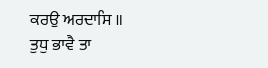ਕਰਉ ਅਰਦਾਸਿ ॥
ਤੁਧੁ ਭਾਵੈ ਤਾ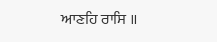ਆਣਹਿ ਰਾਸਿ ॥